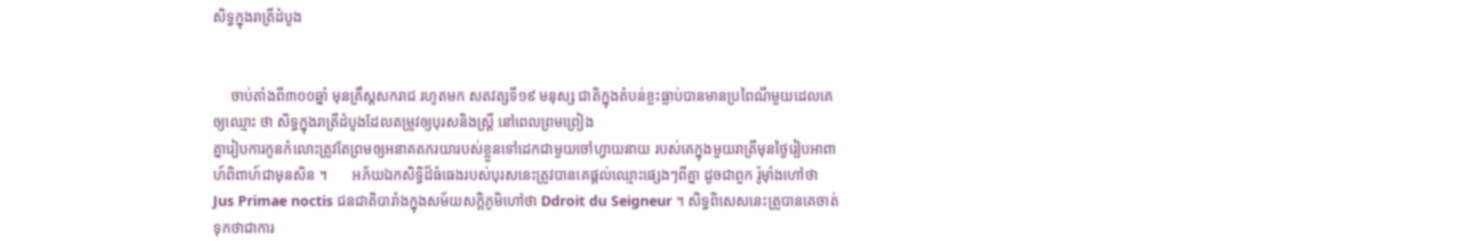សិទ្ធក្នុងរាត្រីដំបូង


     ចាប់តាំងពី៣០០ឆ្នាំ មុនគ្រឹស្តសករាជ រហូតមក សតវត្សទី១៩ មនុស្ស ជាតិក្នុងតំបន់ខ្លះធ្លាប់បានមានប្រពៃណីមួយដេលគេឲ្យឈ្មោះ ថា សិទ្ធក្នុងរាត្រីដំបូងដែលតម្រូវឲ្យបុរសនិងស្រ្តី នៅពេលព្រមព្រៀង
គ្នារៀបការកូនកំលោះត្រូវតែព្រមឲ្យអនាគតភរយារបស់ខ្លួនទៅដេកជាមួយចៅហ្វាយនាយ របស់គេក្នុងមួយរាត្រីមុនថ្ងៃរៀបអាពាហ៍ពិពាហ៍ជាមុនសិន ។       អភ័យឯកសិទ្ធិដ៏ធំធេងរបស់បុរសនេះត្រូវបានគេផ្តល់ឈ្មោះផ្សេងៗពីគ្នា ដូចជាពួក រ៉ូម៉ាំងហៅថា Jus Primae noctis ជនជាតិបារាំងក្នុងសម័យសក្តិភូមិហៅថា Ddroit du Seigneur ។ សិទ្ធពិសេសនេះត្រូបានគេចាត់ទុកថាជាការ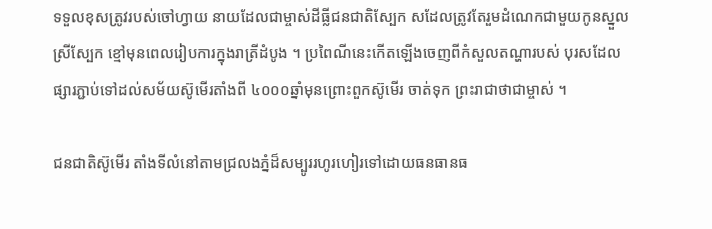ទទួលខុសត្រូវរបស់ចៅហ្វាយ នាយដែលជាម្ចាស់ដីធ្លីជនជាតិស្បែក សដែលត្រូវតែរួមដំណេកជាមួយកូនស្នួលស្រីស្បែក ខ្មៅមុនពេលរៀបការក្នុងរាត្រីដំបូង ។ ប្រពៃណីនេះកើតឡើងចេញពីកំសួលតណ្ហារបស់ បុរសដែលផ្សារភ្ជាប់ទៅដល់សម័យស៊ូមើរតាំងពី ៤០០០ឆ្នាំមុនព្រោះពួកស៊ូមើរ ចាត់ទុក ព្រះរាជាថាជាម្ចាស់ ។

ជនជាតិស៊ូមើរ តាំងទីលំនៅតាមជ្រលងភ្នំដ៏សម្បូររហូរហៀរទៅដោយធនធានធ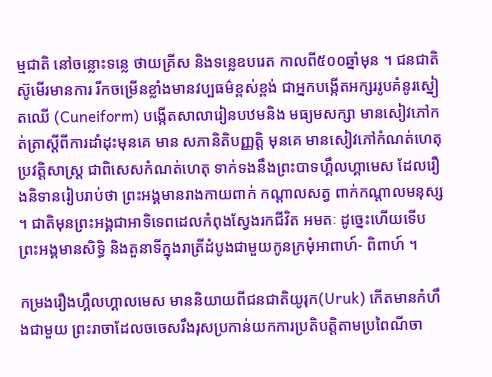ម្មជាតិ នៅចន្លោះទន្លេ ថាយគ្រីស និងទន្លេឧបរេត កាលពី៥០០ឆ្នាំមុន ។ ជនជាតិស៊ូមើរមានការ រីកចម្រើនខ្លាំងមានវប្បធម៌ខ្ពស់ខ្ពង់ ជាអ្នកបង្កើតអក្សររូបគំនូរស្នៀតឈើ (Cuneiform) បង្កើតសាលារៀនបឋមនិង មធ្យមសក្សា មានសៀវភៅកត់ត្រាស្តីពីការដាំដុះមុនគេ មាន សភានិតិបញ្ញត្តិ មុនគេ មានសៀវភៅកំណត់ហេតុប្រវត្តិសាស្រ្ត ជាពិសេសកំណត់ហេតុ ទាក់ទងនឹងព្រះបាទហ្គឹលហ្គាមេស ដែលរឿងនិទានរៀបរាប់ថា ព្រះអង្គមានរាងកាយពាក់ កណ្តាលសត្វ ពាក់កណ្តាលមនុស្ស ។ ជាតិមុនព្រះអង្គជាអាទិទេពដេលកំពុងស្វែងរកជីវិត អមតៈ ដូច្នេះហើយទើបព្រះអង្គមានសិទ្ធិ និងតួនាទីក្នុងរាត្រីដំបូងជាមួយកូនក្រមុំអាពាហ៍- ពិពាហ៍ ។

កម្រងរឿងហ្គឺលហ្គាលមេស មាននិយាយពីជនជាតិយូរុក(Uruk) កើតមានកំហឹងជាមួយ ព្រះរាចាដែលចចេសរឹងរុសប្រកាន់យកការប្រតិបត្តិតាមប្រពៃណីចា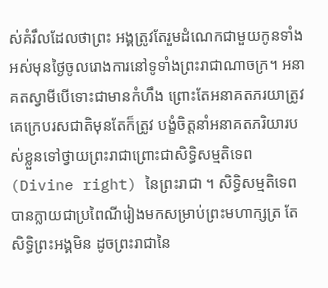ស់គំរឹលដែលថាព្រះ អង្គត្រូវតែរួមដំណេកជាមួយកូនទាំងអស់មុនថ្ងៃចូលរោងការនៅទូទាំងព្រះរាជាណាចក្រ។ អនាគតស្វាមីបើទោះជាមានកំហឹង ព្រោះតែអនាគតភរយាត្រូវគេក្រេបរសជាតិមុនតែក៏ត្រូវ បង្ខំចិត្តនាំអនាគតភរិយារបស់ខ្លួនទៅថ្វាយព្រះរាជាព្រោះជាសិទ្ធិសម្មតិទេព(Divine right) នៃព្រះរាជា ។ សិទ្ធិសម្មតិទេពបានក្លាយជាប្រពៃណីរៀងមកសម្រាប់ព្រះមហាក្សត្រ តែ សិទ្ធិព្រះអង្គមិន ដូចព្រះរាជានៃ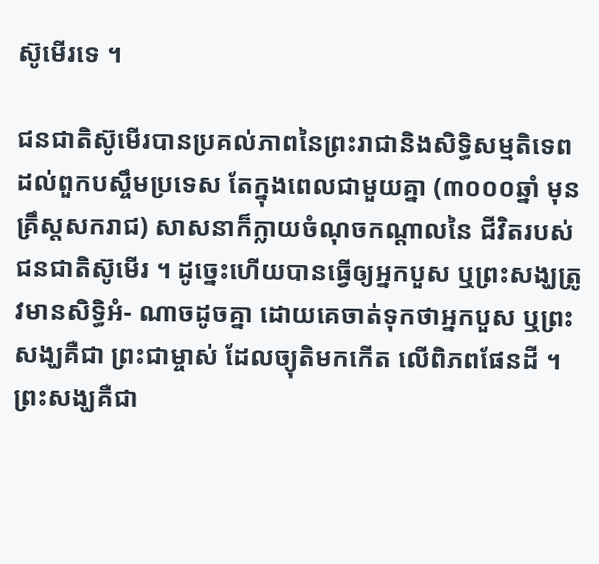ស៊ូមើរទេ ។

ជនជាតិស៊ូមើរបានប្រគល់ភាពនៃព្រះរាជានិងសិទ្ធិសម្មតិទេពដល់ពួកបស្ចឹមប្រទេស តែក្នុងពេលជាមួយគ្នា (៣០០០ឆ្នាំ មុនគ្រឹស្តសករាជ) សាសនាក៏ក្លាយចំណុចកណ្តាលនៃ ជីវិតរបស់ជនជាតិស៊ូមើរ ។ ដូច្នេះហើយបានធ្វើឲ្យអ្នកបួស ឬព្រះសង្ឃត្រូវមានសិទ្ធិអំ- ណាចដូចគ្នា ដោយគេចាត់ទុកថាអ្នកបួស ឬព្រះសង្ឃគឺជា ព្រះជាម្ចាស់ ដែលច្យុតិមកកើត លើពិភពផែនដី ។ ព្រះសង្ឃគឺជា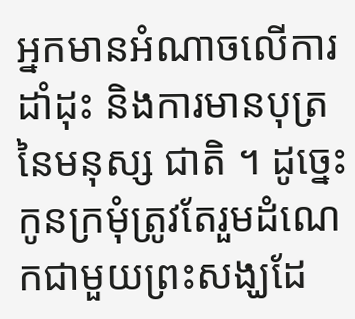អ្នកមានអំណាចលើការដាំដុះ និងការមានបុត្រនៃមនុស្ស ជាតិ ។ ដូច្នេះកូនក្រមុំត្រូវតែរួមដំណេកជាមួយព្រះសង្ឃដែ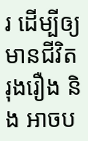រ ដើម្បីឲ្យមានជីវិតរុងរឿង និង អាចប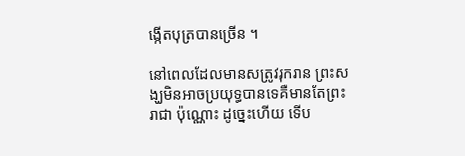ង្កើតបុត្របានច្រើន ។

នៅពេលដែលមានសត្រូវរុករាន ព្រះសង្ឃមិនអាចប្រយុទ្ធបានទេគឺមានតែព្រះរាជា ប៉ុណ្ណោះ ដូច្នេះហើយ ទើប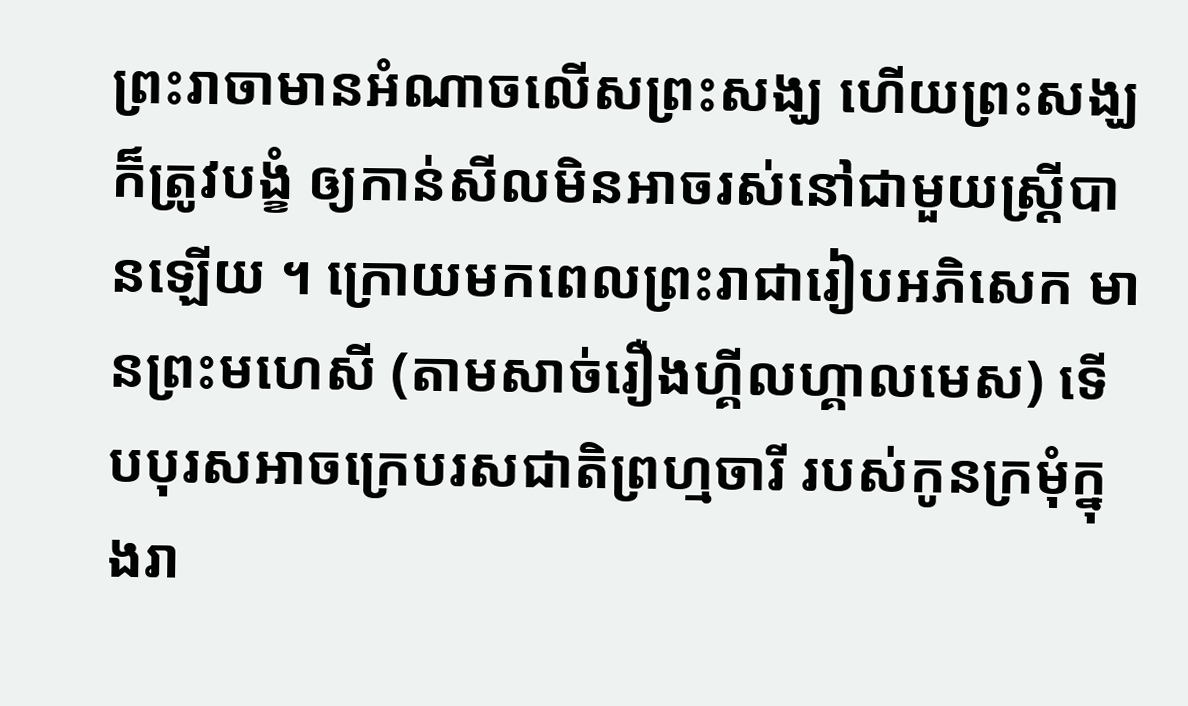ព្រះរាចាមានអំណាចលើសព្រះសង្ឃ ហើយព្រះសង្ឃក៏ត្រូវបង្ខំ ឲ្យកាន់សីលមិនអាចរស់នៅជាមួយស្រ្តីបានឡើយ ។ ក្រោយមកពេលព្រះរាជារៀបអភិសេក មានព្រះមហេសី (តាមសាច់រឿងហ្គីលហ្គាលមេស) ទើបបុរសអាចក្រេបរសជាតិព្រហ្មចារី របស់កូនក្រមុំក្នុងរា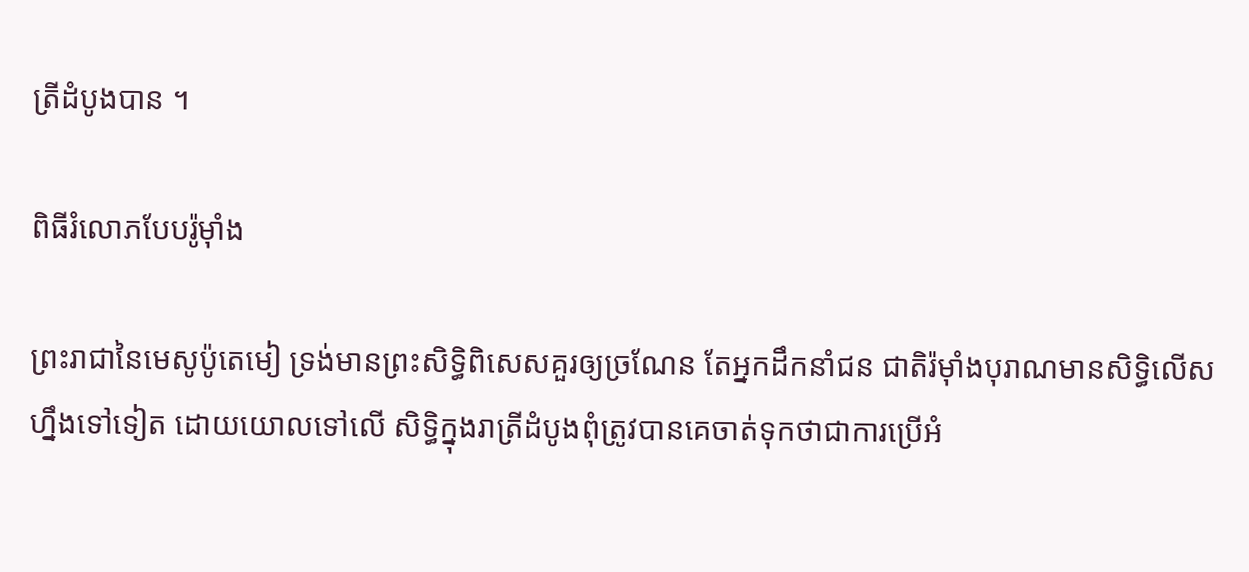ត្រីដំបូងបាន ។

ពិធីរំលោភបែបរ៉ូម៉ាំង

ព្រះរាជានៃមេសូប៉ូតេមៀ ទ្រង់មានព្រះសិទ្ធិពិសេសគួរឲ្យច្រណែន តែអ្នកដឹកនាំជន ជាតិរ៉ម៉ាំងបុរាណមានសិទ្ធិលើសហ្នឹងទៅទៀត ដោយយោលទៅលើ សិទ្ធិក្នុងរាត្រីដំបូងពុំត្រូវបានគេចាត់ទុកថាជាការប្រើអំ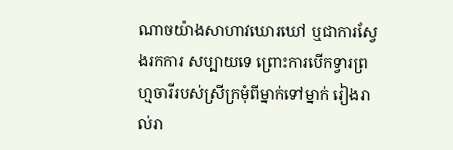ណាចយ៉ាងសាហាវឃោរឃៅ ឬជាការស្វែងរកការ សប្បាយទេ ព្រោះការបើកទ្វារព្រហ្មចារីរបស់ស្រីក្រមុំពីម្នាក់ទៅម្នាក់ រៀងរាល់រា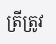ត្រីត្រូវ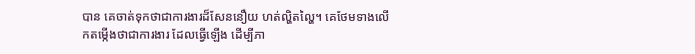បាន គេចាត់ទុកថាជាការងារដ៏សែននឿយ ហត់ល្ហិតល្ហៃ។ គេថែមទាងលើកតម្កើងថាជាការងារ ដែលធ្វើឡើង ដើម្បីភា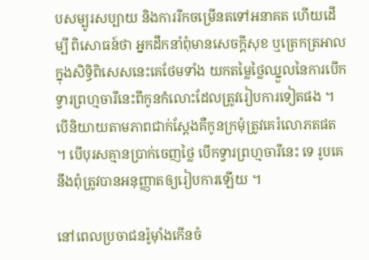បសម្បូរសប្បាយ និងការរីកចម្រើនតទៅអនាគត ហើយដើម្បី ពិសោធន៍ថា អ្នកដឹកនាំពុំមានសេចក្តីសុខ ឬត្រេកត្រអាលក្នុងសិទ្ធិពិសេសនេះគេថែមទាំង យកតម្លៃថ្លៃឈ្នួលនៃការបើកទ្វារព្រហ្មចារីនេះពីកូនកំលោះដែលត្រូវរៀបការទៀតផង ។ បើនិយាយតាមភាពជាក់ស្តែងគឺកូនក្រមុំត្រូវគេរំលោភតផត ។ បើបុរសគ្មានប្រាក់ចេញថ្លៃ បើកទ្វារព្រហ្មចារីនេះ ទេ រូបគេនឹងពុំត្រូវបានអនុញ្ញាតឲ្យរៀបការឡើយ ។

នៅពេលប្រចាជនរ៉ូម៉ាំងកើនចំ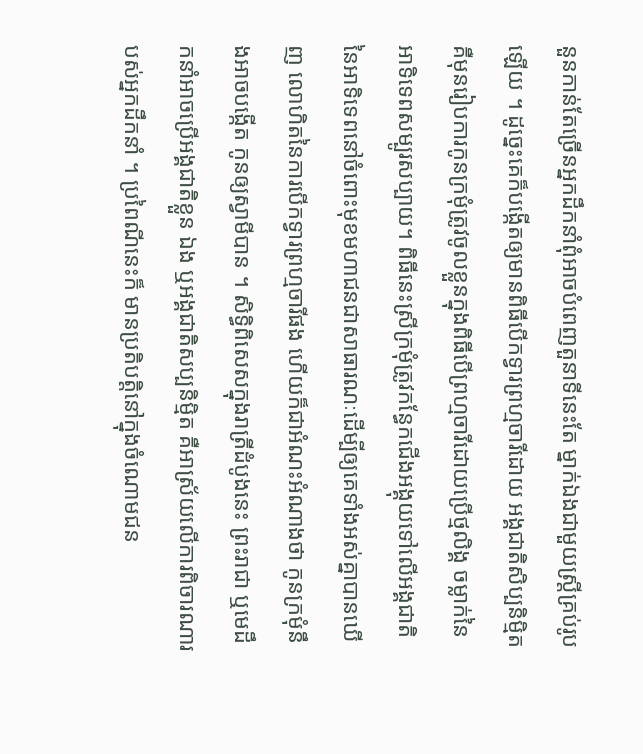នួនកាន់តែច្រើនអ្នកដឹកនាំពុំអាចបំពេញតួនាទីនេះតែ ម្នាក់ឯងជាមួយស្រ្តីគ្រប់រូបឡើយ ។ ដូច្នេះគេក៏បង្កើតឲ្យមានពិធីបើកទ្វារព្រហ្មចារីដោយ អង្គជាតិសិប្បនិម្មិត គឺមុនរៀបការកូនក្រមុំត្រូវចូលខ្លួនក្នុងពិធីបើព្រហ្មចារីដោយប្រើថ្មលិង្គ ចម្លាក់នៃអាទិទេពសម្បូរសប្បាយ។ ពិធីនេះស្រីក្រមុំត្រូវកន្ធែកជើងអង្គុយទៅលើអង្គជាតិ នៃអាទិទេពនៅចំពោះមុខមហាជនជាសាធារណៈដើម្បីឲ្យគេទាំងអស់គ្នាបានឃើញ លោហិតនៃការបើកទ្វារព្រហ្មចារីផង ហើយក៏ជាអំណះអំណាងថា កូនក្រមុំនឹងអាចបង្កើត កូនឲ្យស្វាមីបាន ។ សិទ្ធិពិសេសក្នុងរាត្រីដំបូងនេះ ព្រះរាជា ឬមេដឹកនាំអាចប្រើអង្គជាតិខ្លួន ឯង ឬអង្គជាតិសប្បនិម្មិត គឺអាស្រ័យលើការពិចារណារបស់អ្នកដឹកនាំ ។ ប្រពៃណីនេះក៏ មានប្រតិបត្តិនៅក្នុងចំណោមជន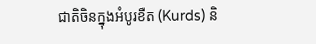ជាតិចិនក្នុងអំបូរខឺត (Kurds) និ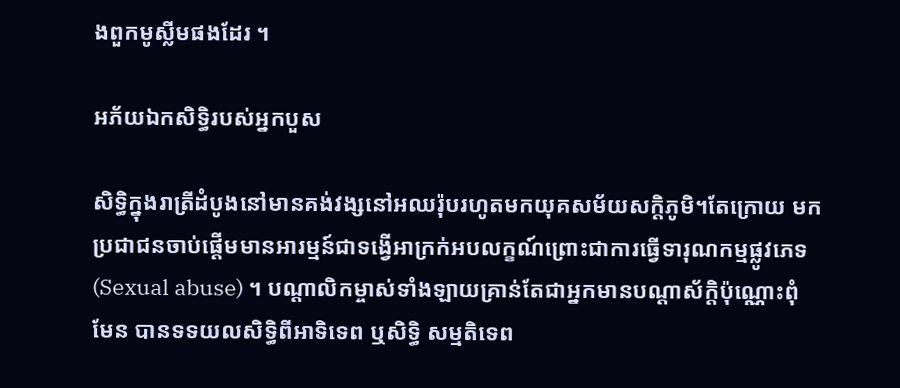ងពួកមូស្លីមផងដែរ ។

អភ័យឯកសិទ្ធិរបស់អ្នកបួស

សិទ្ធិក្នុងរាត្រីដំបូងនៅមានគង់វង្សនៅអឈរ៉ុបរហូតមកយុគសម័យសក្តិភូមិ។តែក្រោយ មកប្រជាជនចាប់ផ្តើមមានអារម្មន៍ជាទង្វើអាក្រក់អបលក្ខណ៍ព្រោះជាការធ្វើទារុណកម្មផ្លូវភេទ (Sexual abuse) ។ បណ្តាលិកម្ចាស់ទាំងឡាយគ្រាន់តែជាអ្នកមានបណ្តាស័ក្តិប៉ុណ្ណោះពុំមែន បានទទយលសិទ្ធិពីអាទិទេព ឬសិទ្ធិ សម្មតិទេព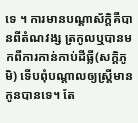ទេ ។ ការមានបណ្តាស័ក្តិគឺបានពីតំណវង្ស ត្រកូលឬបានមកពីការកាន់កាប់ដីធ្លី(សក្តិភូមិ) ទើបពុំបណ្តាលឲ្យស្រ្តីមានកូនបានទេ។ តែ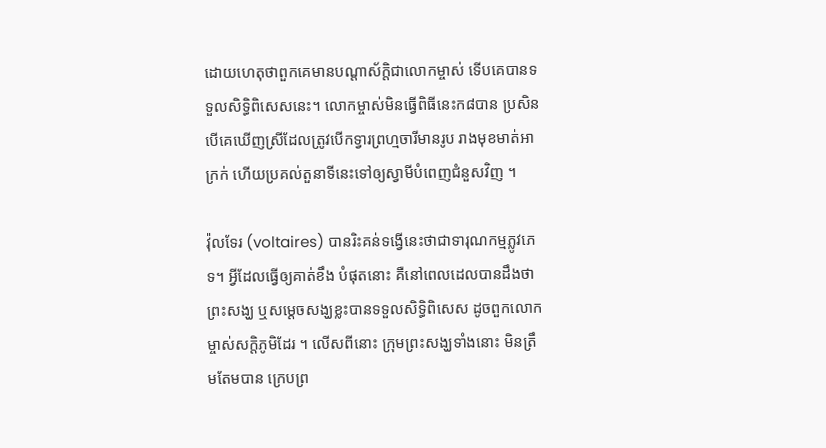ដោយហេតុថាពួកគេមានបណ្តាស័ក្តិជាលោកម្ចាស់ ទើបគេបានទទួលសិទ្ធិពិសេសនេះ។ លោកម្ចាស់មិនធ្វើពិធីនេះក៨បាន ប្រសិនបើគេឃើញស្រីដែលត្រូវបើកទ្វារព្រហ្មចារីមានរូប រាងមុខមាត់អាក្រក់ ហើយប្រគល់តួនាទីនេះទៅឲ្យស្វាមីបំពេញជំនួសវិញ ។

វ៉ុលទែរ (voltaires) បានរិះគន់ទង្វើនេះថាជាទារុណកម្មភ្លូវភេទ។ អ្វីដែលធ្វើឲ្យគាត់ខឹង បំផុតនោះ គឺនៅពេលដេលបានដឹងថាព្រះសង្ឃ ឬសម្តេចសង្ឃខ្លះបានទទួលសិទ្ធិពិសេស ដូចពួកលោកម្ចាស់សក្តិភូមិដែរ ។ លើសពីនោះ ក្រុមព្រះសង្ឃទាំងនោះ មិនត្រឹមតែមបាន ក្រេបព្រ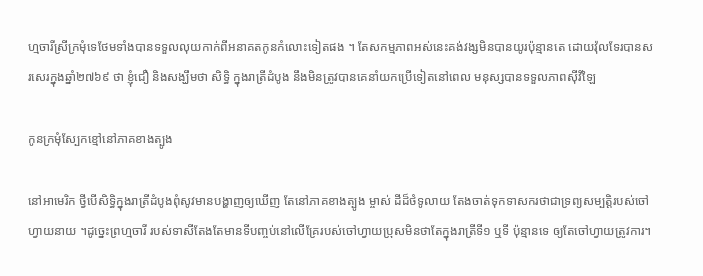ហ្មចារីស្រីក្រមុំទេថែមទាំងបានទទួលលុយកាក់ពីអនាគតកូនកំលោះទៀតផង ។ តែសកម្មភាពអស់នេះគង់វង្សមិនបានយូរប៉ុន្មានតេ ដោយវ៉ុលទែរបានសរសេរក្នុងឆ្នាំ២៧៦៩ ថា ខ្ញុំជឿ និងសង្ឃឹមថា សិទ្ធិ ក្នុងរាត្រីដំបូង នឹងមិនត្រូវបានគេនាំយកប្រើទៀតនៅពេល មនុស្សបានទទួលភាពស៊ីវិឡៃ

កូនក្រមុំស្បែកខ្មៅនៅភាគខាងត្បូង

នៅអាមេរិក ថ្វីបើសិទ្ធិក្នុងរាត្រីដំបូងពុំសូវមានបង្ហាញឲ្យឃើញ តែនៅភាគខាងត្បូង ម្ចាស់ ដីដ៏ថំទូលាយ តែងចាត់ទុកទាសករថាជាទ្រព្យសម្បត្តិរបស់ចៅហ្វាយនាយ ។ដូច្នេះព្រហ្មចារី របស់ទាសីតែងតែមានទីបញ្ចប់នៅលើគ្រែរបស់ចៅហ្វាយប្រុសមិនថាតែក្នុងរាត្រីទី១ ឬទី ប៉ុន្មានទេ ឲ្យតែចៅហ្វាយត្រូវការ។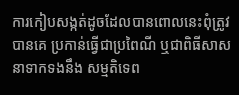ការកៀបសង្កត់ដូចដែលបានពោលនេះពុំត្រូវបានគេ ប្រកាន់ធ្វើជាប្រពៃណី ឬជាពិធីសាសនាទាកទងនឹង សម្មតិទេព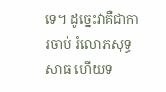ទេ។ ដូច្នេះវាគឺជាការចាប់ រំលោភសុទ្ធសាធ ហើយទ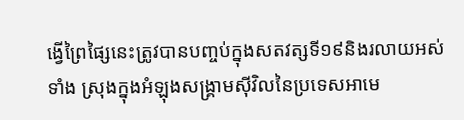ង្វើព្រៃផ្សៃនេះត្រូវបានបញ្ចប់ក្នុងសតវត្សទី១៩និងរលាយអស់ទាំង ស្រុងក្នុងអំឡុងសង្រ្គាមស៊ីវិលនៃប្រទេសអាមេ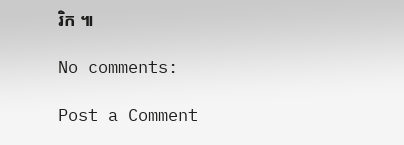រិក ៕

No comments:

Post a Comment